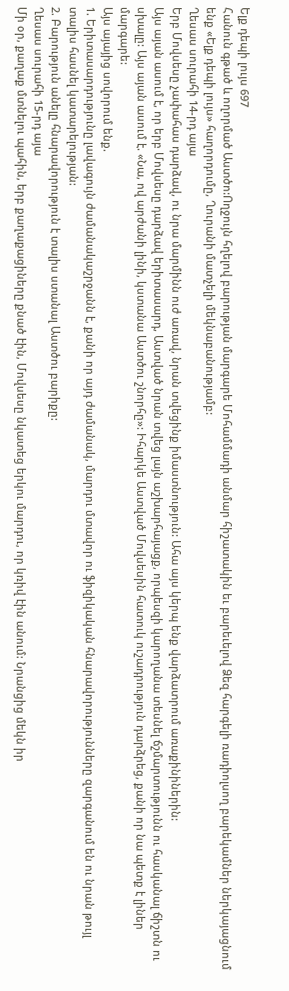Ելք դեպի լույս 697
Հանուն գթած և ողորմած Աստծո:Ողջույն հղելով բարության մարգարե Մոհամմադի անմար հիշատակին եւ բարեւելով Ձեզ հարգելի ռադիոլսող բարեկամներ ներկայացնում ենք «Ելք դեպի լույս» հաղորդումը, Ղուրանի մատչելի մեկնաբանությամբ:
Ղեսաս սուրահի 14-րդ այա
Երբ Մովսեսը չափահաս դարձավ, ու նրա մարմինն ուժ առավ, նրան տվեցինք իմաստնություն: Ահա այս կերպ ենք վարձատրում առաքինիներին:
Այս այան ասում է, որ երբ Մովսեսը դարձավ երիտասարդ, Աստված նրան տվեց լայն աշխարհայացք, որպեսզի կարողանա տեսնել ճշմարտությունն ու հասկանալ ճիշտն ու սխալը: Այս այան ասում է. «Նա, ով արժանի լինի, կստանա Աստծու շնորհը»: Իհարկե Աստված Մովսեսին հատուկ ուշադրություն դարձրեց, քանի որ նա պետք է լիներ մարգարե:
Այս այայից սովորում ենք.
1. Երիտասարդությունը լավագույն ժամանակաշրջանն է, քանի որ այդ ժամանակ, մարդու մտավոր ու ֆիզիկական հնարավորությունները զարգանում են ու նրան թույլ տալիս հասնել կատարելության:
2. Բարություն անելը հնարավորություն է տալիս ստանալ Աստծու բարիքը:
Ղեսաս սուրահի 15-րդ այա
Մի օր, քաղաք մտնելու պահին, երբ քաղաքացիները քնած էին, Մովսեսը նկատեց երկու մարդու, որ կռիվ էին անում: Նրանցից մեկն իր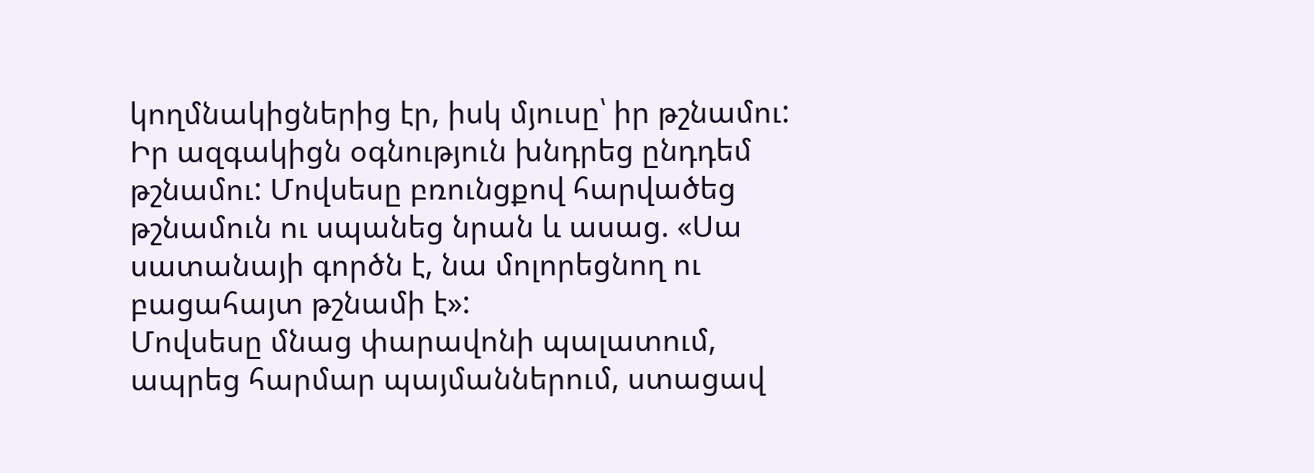կողմնակիցներից էր, իսկ մյուսը՝ իր թշնամու: Իր ազգակիցն օգնություն խնդրեց ընդդեմ թշնամու: Մովսեսը բռունցքով հարվածեց թշնամուն ու սպանեց նրան և ասաց. «Սա սատանայի գործն է, նա մոլորեցնող ու բացահայտ թշնամի է»:
Մովսեսը մնաց փարավոնի պալատում, ապրեց հարմար պայմաններում, ստացավ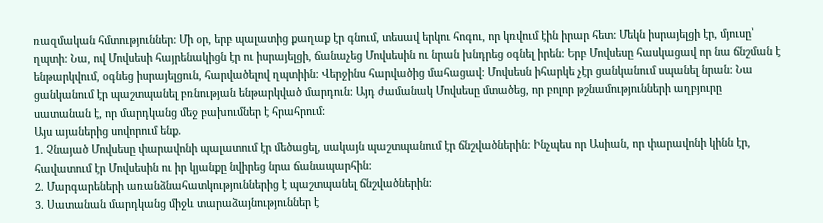ռազմական հմտություններ: Մի օր, երբ պալատից քաղաք էր գնում, տեսավ երկու հոգու, որ կռվում էին իրար հետ: Մեկն իսրայելցի էր, մյուսը՝ ղպտի: Նա, ով Մովսեսի հայրենակիցն էր ու իսրայելցի, ճանաչեց Մովսեսին ու նրան խնդրեց օգնել իրեն: Երբ Մովսեսը հասկացավ որ նա ճնշման է ենթարկվում, օգնեց իսրայելցուն, հարվածելով ղպտիին: Վերջինս հարվածից մահացավ: Մովսեսն իհարկե չէր ցանկանում սպանել նրան: Նա ցանկանում էր պաշտպանել բռնության ենթարկված մարդուն: Այդ ժամանակ Մովսեսը մտածեց, որ բոլոր թշնամությունների աղբյուրը սատանան է, որ մարդկանց մեջ բախումներ է հրահրում:
Այս այաներից սովորում ենք.
1. Չնայած Մովսեսը փարավոնի պալատում էր մեծացել, սակայն պաշտպանում էր ճնշվածներին: Ինչպես որ Ասիան, որ փարավոնի կինն էր, հավատում էր Մովսեսին ու իր կյանքը նվիրեց նրա ճանապարհին:
2. Մարգարեների առանձնահատկություններից է պաշտպանել ճնշվածներին:
3. Սատանան մարդկանց միջև տարաձայնություններ է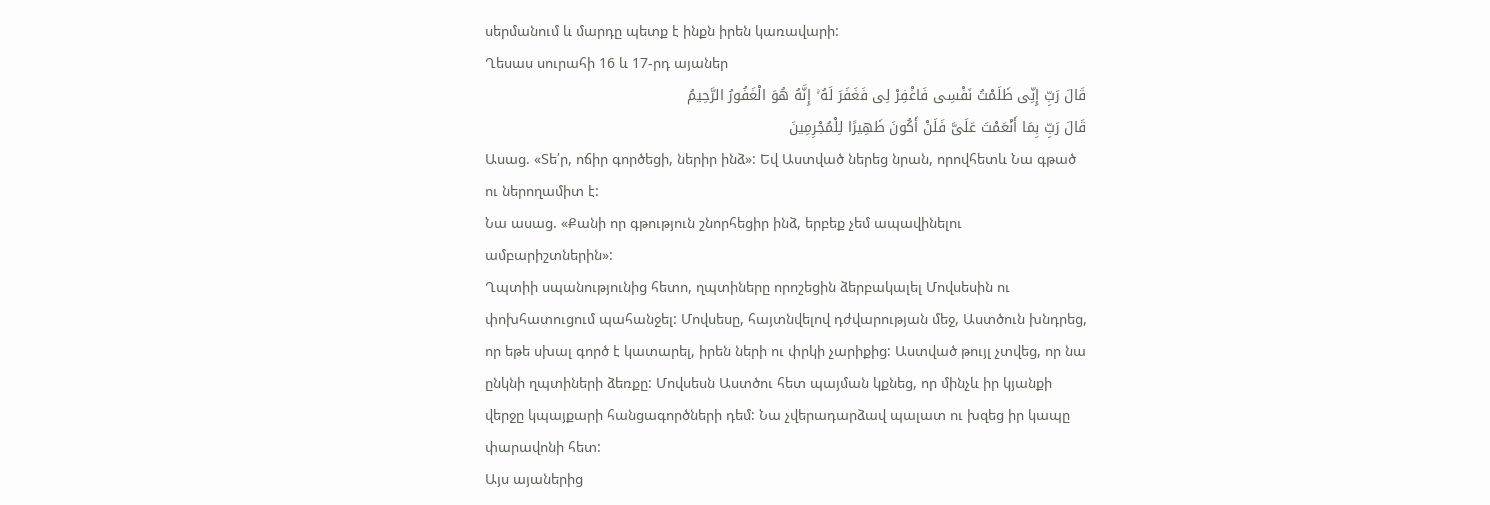սերմանում և մարդը պետք է ինքն իրեն կառավարի:
Ղեսաս սուրահի 16 և 17-րդ այաներ
قَالَ رَبِّ إِنِّی ظَلَمْتُ نَفْسِی فَاغْفِرْ لِی فَغَفَرَ لَهُ ۚ إِنَّهُ هُوَ الْغَفُورُ الرَّحِیمُ
قَالَ رَبِّ بِمَا أَنْعَمْتَ عَلَیَّ فَلَنْ أَکُونَ ظَهِیرًا لِلْمُجْرِمِینَ
Ասաց. «Տե՛ր, ոճիր գործեցի, ներիր ինձ»: Եվ Աստված ներեց նրան, որովհետև Նա գթած ու ներողամիտ է:
Նա ասաց. «Քանի որ գթություն շնորհեցիր ինձ, երբեք չեմ ապավինելու ամբարիշտներին»:
Ղպտիի սպանությունից հետո, ղպտիները որոշեցին ձերբակալել Մովսեսին ու փոխհատուցում պահանջել: Մովսեսը, հայտնվելով դժվարության մեջ, Աստծուն խնդրեց, որ եթե սխալ գործ է կատարել, իրեն ների ու փրկի չարիքից: Աստված թույլ չտվեց, որ նա ընկնի ղպտիների ձեռքը: Մովսեսն Աստծու հետ պայման կքնեց, որ մինչև իր կյանքի վերջը կպայքարի հանցագործների դեմ: Նա չվերադարձավ պալատ ու խզեց իր կապը փարավոնի հետ:
Այս այաներից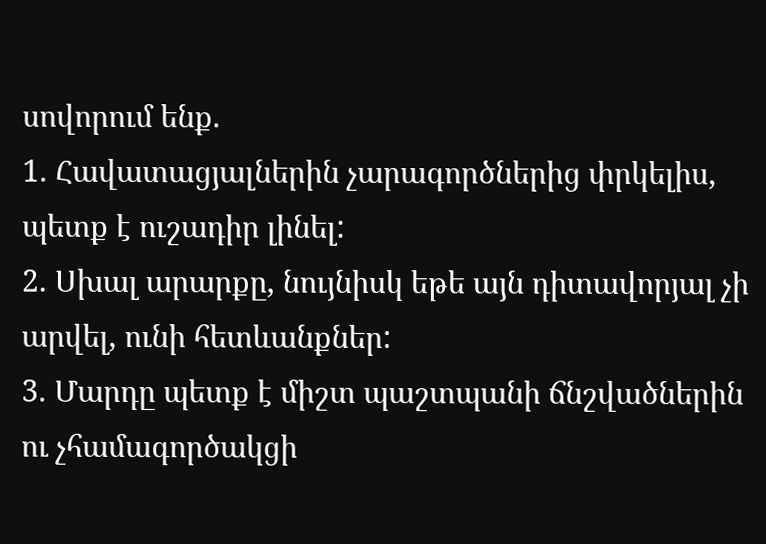սովորում ենք.
1. Հավատացյալներին չարագործներից փրկելիս, պետք է ուշադիր լինել:
2. Սխալ արարքը, նույնիսկ եթե այն դիտավորյալ չի արվել, ունի հետևանքներ:
3. Մարդը պետք է միշտ պաշտպանի ճնշվածներին ու չհամագործակցի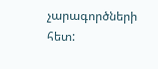չարագործների հետ: